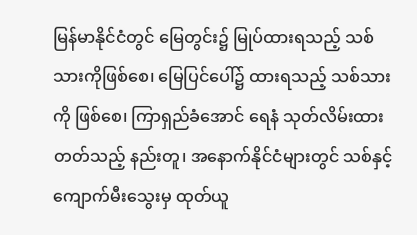မြန်မာနိုင်ငံတွင် မြေတွင်း၌ မြုပ်ထားရသည့် သစ်သားကိုဖြစ်စေ၊ မြေပြင်ပေါ်၌ ထားရသည့် သစ်သားကို ဖြစ်စေ၊ ကြာရှည်ခံအောင် ရေနံ သုတ်လိမ်းထားတတ်သည့် နည်းတူ၊ အနောက်နိုင်ငံများတွင် သစ်နှင့်ကျောက်မီးသွေးမှ ထုတ်ယူ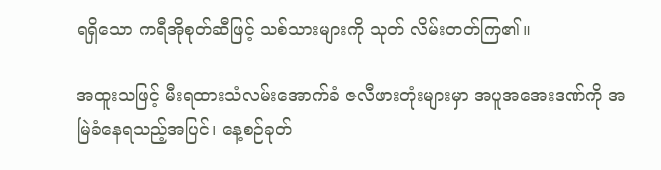ရရှိသော ကရီအိုစုတ်ဆီဖြင့် သစ်သားများကို သုတ် လိမ်းတတ်ကြ၏။

အထူးသဖြင့် မီးရထားသံလမ်းအောက်ခံ ဇလီဖားတုံးများမှာ အပူအအေးဒဏ်ကို အမြဲခံနေရသည့်အပြင်၊ နေ့စဉ်ခုတ်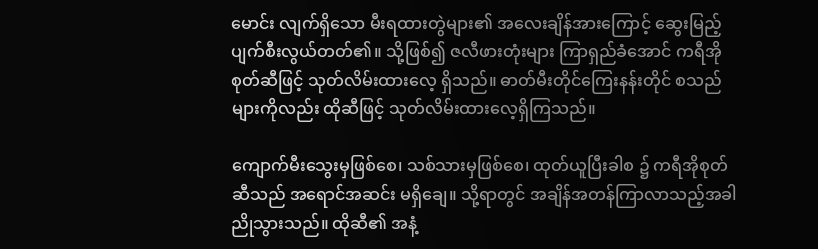မောင်း လျက်ရှိသော မီးရထားတွဲများ၏ အလေးချိန်အားကြောင့် ဆွေးမြည့် ပျက်စီးလွယ်တတ်၏။ သို့ဖြစ်၍ ဇလီဖားတုံးများ ကြာရှည်ခံအောင် ကရီအိုစုတ်ဆီဖြင့် သုတ်လိမ်းထားလေ့ ရှိသည်။ ဓာတ်မီးတိုင်ကြေးနန်းတိုင် စသည်များကိုလည်း ထိုဆီဖြင့် သုတ်လိမ်းထားလေ့ရှိကြသည်။

ကျောက်မီးသွေးမှဖြစ်စေ၊ သစ်သားမှဖြစ်စေ၊ ထုတ်ယူပြီးခါစ ၌ ကရီအိုစုတ်ဆီသည် အရောင်အဆင်း မရှိချေ။ သို့ရာတွင် အချိန်အတန်ကြာလာသည့်အခါ ညိုသွားသည်။ ထိုဆီ၏ အနံ့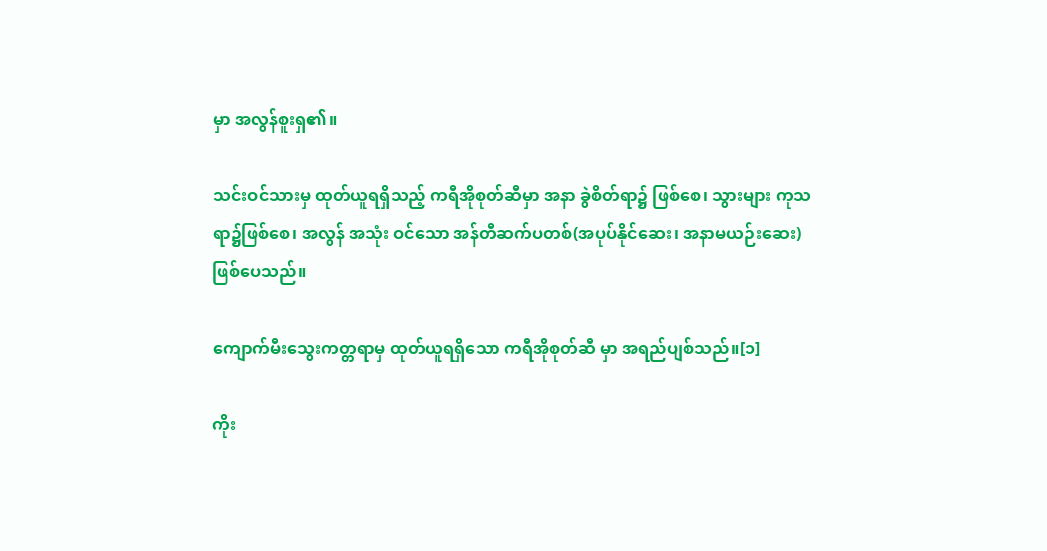မှာ အလွန်စူးရှ၏။

သင်းဝင်သားမှ ထုတ်ယူရရှိသည့် ကရီအိုစုတ်ဆီမှာ အနာ ခွဲစိတ်ရာ၌ ဖြစ်စေ၊ သွားများ ကုသရာ၌ဖြစ်စေ၊ အလွန် အသုံး ဝင်သော အန်တီဆက်ပတစ်(အပုပ်နိုင်ဆေး၊ အနာမယဉ်းဆေး) ဖြစ်ပေသည်။

ကျောက်မီးသွေးကတ္တရာမှ ထုတ်ယူရရှိသော ကရီအိုစုတ်ဆီ မှာ အရည်ပျစ်သည်။[၁]

ကိုး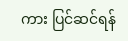ကား ပြင်ဆင်ရန်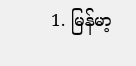1. မြန်မာ့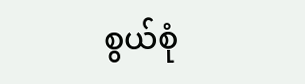စွယ်စုံ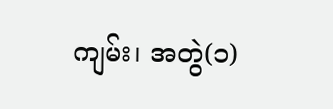ကျမ်း၊ အတွဲ(၁)